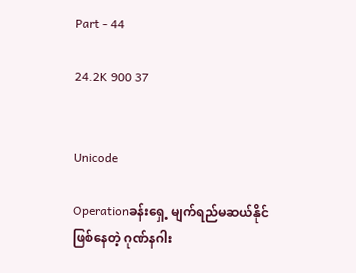Part - 44

24.2K 900 37


Unicode

Operationခန်းရှေ့ မျက်ရည်မဆယ်နိုင်
ဖြစ်နေတဲ့ ဂုဏ်နဂါး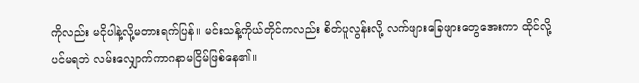ကိုလည်း မငိုပါနဲ့လို့မတားရက်ပြန်။ မင်းသန့်ကိုယ်တိုင်ကလည်း စိတ်ပူလွန်းလို့ လက်ဖျားခြေဖျားတွေအေးကာ ထိုင်လို့ပင်မရဘဲ လမ်းလျှောက်ကာဂနာမငြိမ်ဖြစ်နေ၏။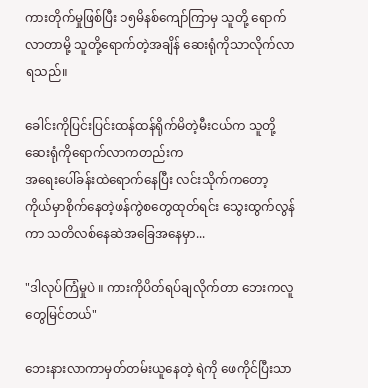ကားတိုက်မှုဖြစ်ပြီး ၁၅မိနစ်ကျော်ကြာမှ သူတို့ ရောက်လာတာမို့ သူတို့ရောက်တဲ့အချိန် ဆေးရုံကိုသာလိုက်လာရသည်။

ခေါင်းကိုပြင်းပြင်းထန်ထန်ရိုက်မိတဲ့မီးငယ်က သူတို့ဆေးရုံကိုရောက်လာကတည်းက
အရေးပေါ်ခန်းထဲရောက်နေပြီး လင်းသိုက်ကတော့ ကိုယ်မှာစိုက်နေတဲ့ဖန်ကွဲစတွေထုတ်ရင်း သွေးထွက်လွန်ကာ သတိလစ်နေဆဲအခြေအနေမှာ...

"ဒါလုပ်ကြံမှုပဲ ။ ကားကိုပိတ်ရပ်ချလိုက်တာ ဘေးကလူတွေမြင်တယ်"

ဘေးနားလာကာမှတ်တမ်းယူနေတဲ့ ရဲကို ဖေကိုင်ပြီးသာ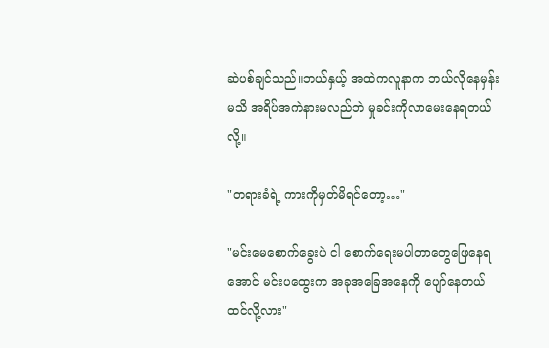ဆဲပစ်ချင်သည်။ဘယ်နှယ့် အထဲကလူနာက ဘယ်လိုနေမှန်းမသိ အရိပ်အကဲနားမလည်ဘဲ မှုခင်းကိုလာမေးနေရတယ်လို့။

"တရားခံရဲ့ ကားကိုမှတ်မိရင်တော့…"

"မင်းမေစောက်ခွေးပဲ ငါ စောက်ရေးမပါတာတွေဖြေနေရအောင် မင်းပထွေးက အခုအခြေအနေကို ပျော်နေတယ်ထင်လို့လား"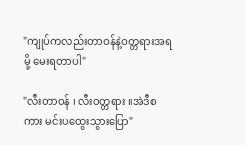"ကျုပ်ကလည်းတာဝန်နဲ့ဝတ္တရားအရမို့ မေးရတာပါ"

"လီးတာဝန် ၊ လီးဝတ္တရား ။အဲဒီစကား မင်းပထွေးသွားပြော"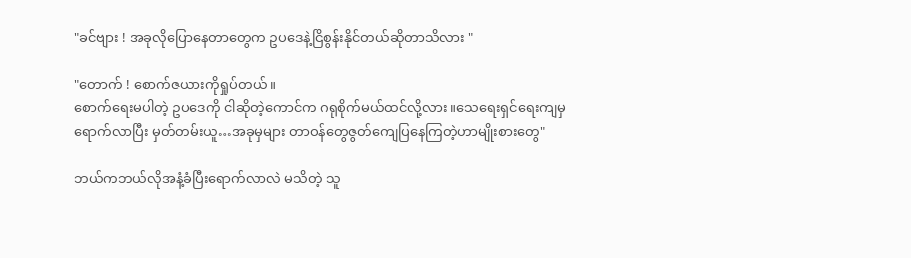"ခင်ဗျား ! အခုလိုပြောနေတာတွေက ဥပဒေနဲ့ငြိစွန်းနိုင်တယ်ဆိုတာသိလား "

"တောက် ! စောက်ဇယားကိုရှုပ်တယ်။
စောက်ရေးမပါတဲ့ ဥပဒေကို ငါဆိုတဲ့ကောင်က ဂရုစိုက်မယ်ထင်လို့လား။သေရေးရှင်ရေးကျမှ ရောက်လာပြီး မှတ်တမ်းယူ…အခုမှများ တာဝန်တွေဇွတ်ကျေပြနေကြတဲ့ဟာမျိုးစားတွေ"

ဘယ်ကဘယ်လိုအနံ့ခံပြီးရောက်လာလဲ မသိတဲ့ သူ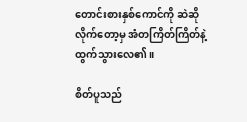တောင်းစားနှစ်ကောင်ကို ဆဲဆိုလိုက်တော့မှ အံတကြိတ်ကြိတ်နဲ့ ထွက်သွားလေ၏။

စိတ်ပူသည်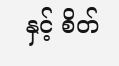နှင့် စိတ်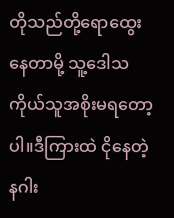တိုသည်တို့ရောထွေးနေတာမို့ သူ့ဒေါသကိုယ်သူအစိုးမရတော့ပါ။ဒီကြားထဲ ငိုနေတဲ့နဂါး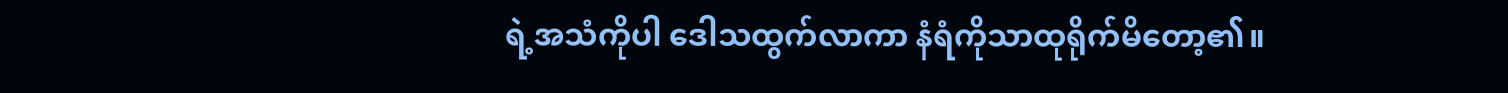ရဲ့အသံကိုပါ ဒေါသထွက်လာကာ နံရံကိုသာထုရိုက်မိတော့၏။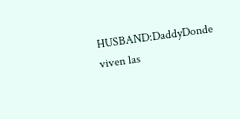HUSBAND:DaddyDonde viven las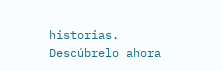historias. Descúbrelo ahora